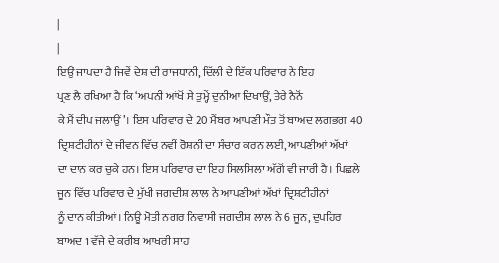|
|
ਇਉਂ ਜਾਪਦਾ ਹੈ ਜਿਵੇਂ ਦੇਸ਼ ਦੀ ਰਾਜਧਾਨੀ, ਦਿੱਲੀ ਦੇ ਇੱਕ ਪਰਿਵਾਰ ਨੇ ਇਹ
ਪ੍ਰਣ ਲੈ ਰਖਿਆ ਹੈ ਕਿ ‘ਅਪਨੀ ਆਂਖੋਂ ਸੇ ਤੁਮ੍ਹੇਂ ਦੁਨੀਆ ਦਿਖਾਉਂ, ਤੇਰੇ ਨੈਨੋਂ
ਕੇ ਮੈਂ ਦੀਪ ਜਲਾਉਂ’। ਇਸ ਪਰਿਵਾਰ ਦੇ 20 ਮੈਂਬਰ ਆਪਣੀ ਮੌਤ ਤੋਂ ਬਾਅਦ ਲਗਭਗ 40
ਦ੍ਰਿਸ਼ਟੀਹੀਨਾਂ ਦੇ ਜੀਵਨ ਵਿੱਚ ਨਵੀਂ ਰੋਸ਼ਨੀ ਦਾ ਸੰਚਾਰ ਕਰਨ ਲਈ, ਆਪਣੀਆਂ ਅੱਖਾਂ
ਦਾ ਦਾਨ ਕਰ ਚੁਕੇ ਹਨ। ਇਸ ਪਰਿਵਾਰ ਦਾ ਇਹ ਸਿਲਸਿਲਾ ਅੱਗੋਂ ਵੀ ਜਾਰੀ ਹੈ। ਪਿਛਲੇ
ਜੂਨ ਵਿੱਚ ਪਰਿਵਾਰ ਦੇ ਮੁੱਖੀ ਜਗਦੀਸ਼ ਲਾਲ ਨੇ ਆਪਣੀਆਂ ਅੱਖਾਂ ਦ੍ਰਿਸ਼ਟੀਹੀਨਾਂ
ਨੂੰ ਦਾਨ ਕੀਤੀਆਂ। ਨਿਊ ਮੋਤੀ ਨਗਰ ਨਿਵਾਸੀ ਜਗਦੀਸ਼ ਲਾਲ ਨੇ 6 ਜੂਨ, ਦੁਪਹਿਰ
ਬਾਅਦ 1 ਵੱਜੇ ਦੇ ਕਰੀਬ ਆਖਰੀ ਸਾਹ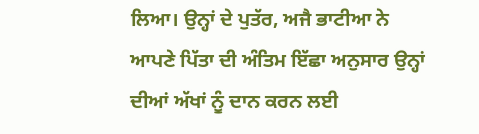ਲਿਆ। ਉਨ੍ਹਾਂ ਦੇ ਪੁਤੱਰ, ਅਜੈ ਭਾਟੀਆ ਨੇ
ਆਪਣੇ ਪਿੱਤਾ ਦੀ ਅੰਤਿਮ ਇੱਛਾ ਅਨੁਸਾਰ ਉਨ੍ਹਾਂ ਦੀਆਂ ਅੱਖਾਂ ਨੂੰ ਦਾਨ ਕਰਨ ਲਈ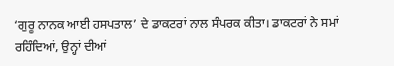‘ਗੁਰੂ ਨਾਨਕ ਆਈ ਹਸਪਤਾਲ’ ਦੇ ਡਾਕਟਰਾਂ ਨਾਲ ਸੰਪਰਕ ਕੀਤਾ। ਡਾਕਟਰਾਂ ਨੇ ਸਮਾਂ
ਰਹਿੰਦਿਆਂ, ਉਨ੍ਹਾਂ ਦੀਆਂ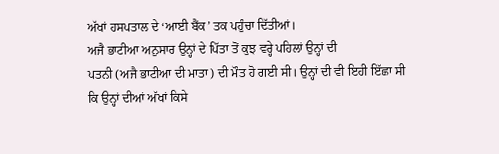ਅੱਖਾਂ ਹਸਪਤਾਲ ਦੇ ‘ਆਈ ਬੈਂਕ’ ਤਕ ਪਹੁੰਚਾ ਦਿੱਤੀਆਂ।
ਅਜੈ ਭਾਟੀਆ ਅਨੁਸਾਰ ਉਨ੍ਹਾਂ ਦੇ ਪਿੱਤਾ ਤੋਂ ਕੁਝ ਵਰ੍ਹੇ ਪਹਿਲਾਂ ਉਨ੍ਹਾਂ ਦੀ
ਪਤਨੀ (ਅਜੈ ਭਾਟੀਆ ਦੀ ਮਾਤਾ) ਦੀ ਮੌਤ ਹੋ ਗਈ ਸੀ। ਉਨ੍ਹਾਂ ਦੀ ਵੀ ਇਹੀ ਇੱਛਾ ਸੀ
ਕਿ ਉਨ੍ਹਾਂ ਦੀਆਂ ਅੱਖਾਂ ਕਿਸੇ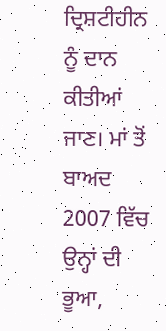ਦ੍ਰਿਸ਼ਟੀਹੀਨ ਨੂੰ ਦਾਨ ਕੀਤੀਆਂ ਜਾਣ। ਮਾਂ ਤੋਂ
ਬਾਅਦ 2007 ਵਿੱਚ ਉਨ੍ਹਾਂ ਦੀ ਭੂਆ,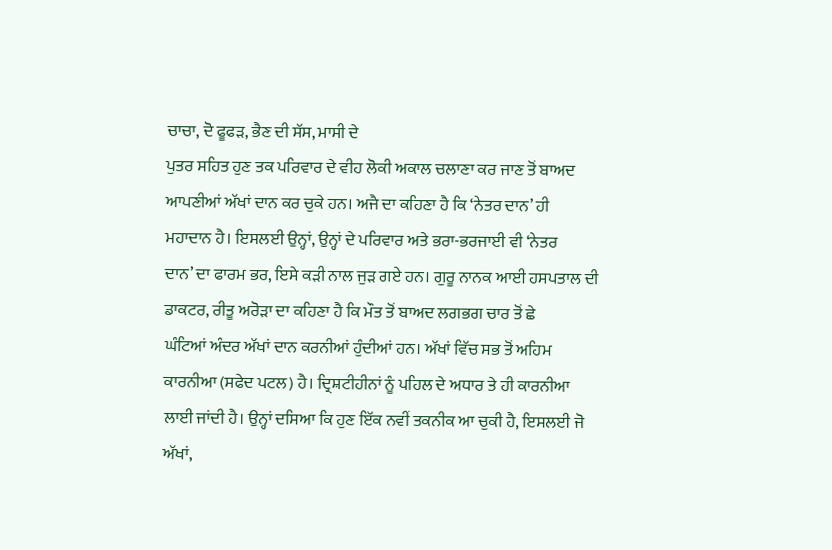ਚਾਚਾ, ਦੋ ਫੂਫੜ, ਭੈਣ ਦੀ ਸੱਸ, ਮਾਸੀ ਦੇ
ਪੁਤਰ ਸਹਿਤ ਹੁਣ ਤਕ ਪਰਿਵਾਰ ਦੇ ਵੀਹ ਲੋਕੀ ਅਕਾਲ ਚਲਾਣਾ ਕਰ ਜਾਣ ਤੋਂ ਬਾਅਦ
ਆਪਣੀਆਂ ਅੱਖਾਂ ਦਾਨ ਕਰ ਚੁਕੇ ਹਨ। ਅਜੈ ਦਾ ਕਹਿਣਾ ਹੈ ਕਿ ‘ਨੇਤਰ ਦਾਨ’ ਹੀ
ਮਹਾਦਾਨ ਹੈ। ਇਸਲਈ ਉਨ੍ਹਾਂ, ਉਨ੍ਹਾਂ ਦੇ ਪਰਿਵਾਰ ਅਤੇ ਭਰਾ-ਭਰਜਾਈ ਵੀ ‘ਨੇਤਰ
ਦਾਨ’ ਦਾ ਫਾਰਮ ਭਰ, ਇਸੇ ਕੜੀ ਨਾਲ ਜੁੜ ਗਏ ਹਨ। ਗੁਰੂ ਨਾਨਕ ਆਈ ਹਸਪਤਾਲ ਦੀ
ਡਾਕਟਰ, ਰੀਤੂ ਅਰੋੜਾ ਦਾ ਕਹਿਣਾ ਹੈ ਕਿ ਮੌਤ ਤੋਂ ਬਾਅਦ ਲਗਭਗ ਚਾਰ ਤੋਂ ਛੇ
ਘੰਟਿਆਂ ਅੰਦਰ ਅੱਖਾਂ ਦਾਨ ਕਰਨੀਆਂ ਹੁੰਦੀਆਂ ਹਨ। ਅੱਖਾਂ ਵਿੱਚ ਸਭ ਤੋਂ ਅਹਿਮ
ਕਾਰਨੀਆ (ਸਫੇਦ ਪਟਲ) ਹੈ। ਦ੍ਰਿਸ਼ਟੀਹੀਨਾਂ ਨੂੰ ਪਹਿਲ ਦੇ ਅਧਾਰ ਤੇ ਹੀ ਕਾਰਨੀਆ
ਲਾਈ ਜਾਂਦੀ ਹੈ। ਉਨ੍ਹਾਂ ਦਸਿਆ ਕਿ ਹੁਣ ਇੱਕ ਨਵੀਂ ਤਕਨੀਕ ਆ ਚੁਕੀ ਹੈ, ਇਸਲਈ ਜੋ
ਅੱਖਾਂ,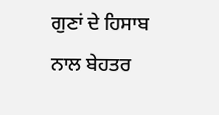ਗੁਣਾਂ ਦੇ ਹਿਸਾਬ ਨਾਲ ਬੇਹਤਰ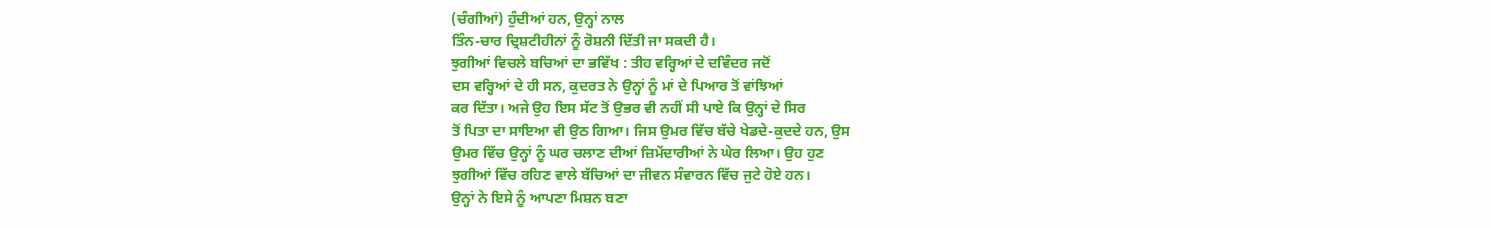(ਚੰਗੀਆਂ) ਹੁੰਦੀਆਂ ਹਨ, ਉਨ੍ਹਾਂ ਨਾਲ
ਤਿੰਨ-ਚਾਰ ਦ੍ਰਿਸ਼ਟੀਹੀਨਾਂ ਨੂੰ ਰੋਸ਼ਨੀ ਦਿੱਤੀ ਜਾ ਸਕਦੀ ਹੈ।
ਝੁਗੀਆਂ ਵਿਚਲੇ ਬਚਿਆਂ ਦਾ ਭਵਿੱਖ : ਤੀਹ ਵਰ੍ਹਿਆਂ ਦੇ ਦਵਿੰਦਰ ਜਦੋਂ
ਦਸ ਵਰ੍ਹਿਆਂ ਦੇ ਹੀ ਸਨ, ਕੁਦਰਤ ਨੇ ਉਨ੍ਹਾਂ ਨੂੰ ਮਾਂ ਦੇ ਪਿਆਰ ਤੋਂ ਵਾਂਝਿਆਂ
ਕਰ ਦਿੱਤਾ। ਅਜੇ ਉਹ ਇਸ ਸੱਟ ਤੋਂ ਉਭਰ ਵੀ ਨਹੀਂ ਸੀ ਪਾਏ ਕਿ ਉਨ੍ਹਾਂ ਦੇ ਸਿਰ
ਤੋਂ ਪਿਤਾ ਦਾ ਸਾਇਆ ਵੀ ਉਠ ਗਿਆ। ਜਿਸ ਉਮਰ ਵਿੱਚ ਬੱਚੇ ਖੇਡਦੇ-ਕੁਦਦੇ ਹਨ, ਉਸ
ਉਮਰ ਵਿੱਚ ਉਨ੍ਹਾਂ ਨੂੰ ਘਰ ਚਲਾਣ ਦੀਆਂ ਜ਼ਿਮੇਂਦਾਰੀਆਂ ਨੇ ਘੇਰ ਲਿਆ। ਉਹ ਹੁਣ
ਝੁਗੀਆਂ ਵਿੱਚ ਰਹਿਣ ਵਾਲੇ ਬੱਚਿਆਂ ਦਾ ਜੀਵਨ ਸੰਵਾਰਨ ਵਿੱਚ ਜੁਟੇ ਹੋਏ ਹਨ।
ਉਨ੍ਹਾਂ ਨੇ ਇਸੇ ਨੂੰ ਆਪਣਾ ਮਿਸ਼ਨ ਬਣਾ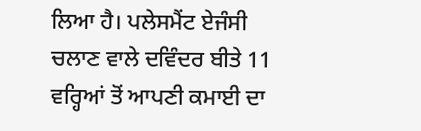ਲਿਆ ਹੈ। ਪਲੇਸਮੈਂਟ ਏਜੰਸੀ
ਚਲਾਣ ਵਾਲੇ ਦਵਿੰਦਰ ਬੀਤੇ 11
ਵਰ੍ਹਿਆਂ ਤੋਂ ਆਪਣੀ ਕਮਾਈ ਦਾ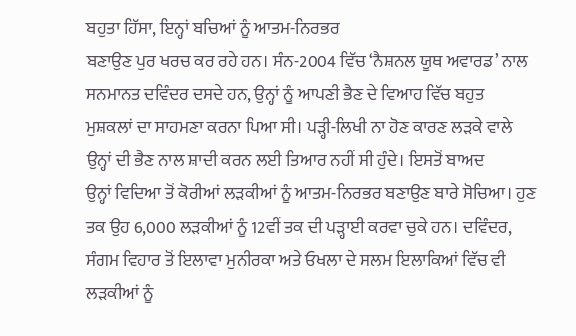ਬਹੁਤਾ ਹਿੱਸਾ, ਇਨ੍ਹਾਂ ਬਚਿਆਂ ਨੂੰ ਆਤਮ-ਨਿਰਭਰ
ਬਣਾਉਣ ਪੁਰ ਖਰਚ ਕਰ ਰਹੇ ਹਨ। ਸੰਨ-2004 ਵਿੱਚ ‘ਨੈਸ਼ਨਲ ਯੂਥ ਅਵਾਰਡ’ ਨਾਲ
ਸਨਮਾਨਤ ਦਵਿੰਦਰ ਦਸਦੇ ਹਨ, ਉਨ੍ਹਾਂ ਨੂੰ ਆਪਣੀ ਭੈਣ ਦੇ ਵਿਆਹ ਵਿੱਚ ਬਹੁਤ
ਮੁਸ਼ਕਲਾਂ ਦਾ ਸਾਹਮਣਾ ਕਰਨਾ ਪਿਆ ਸੀ। ਪੜ੍ਹੀ-ਲਿਖੀ ਨਾ ਹੋਣ ਕਾਰਣ ਲੜਕੇ ਵਾਲੇ
ਉਨ੍ਹਾਂ ਦੀ ਭੈਣ ਨਾਲ ਸ਼ਾਦੀ ਕਰਨ ਲਈ ਤਿਆਰ ਨਹੀਂ ਸੀ ਹੁੰਦੇ। ਇਸਤੋਂ ਬਾਅਦ
ਉਨ੍ਹਾਂ ਵਿਦਿਆ ਤੋਂ ਕੋਰੀਆਂ ਲੜਕੀਆਂ ਨੂੰ ਆਤਮ-ਨਿਰਭਰ ਬਣਾਉਣ ਬਾਰੇ ਸੋਚਿਆ। ਹੁਣ
ਤਕ ਉਹ 6,000 ਲੜਕੀਆਂ ਨੂੰ 12ਵੀਂ ਤਕ ਦੀ ਪੜ੍ਹਾਈ ਕਰਵਾ ਚੁਕੇ ਹਨ। ਦਵਿੰਦਰ,
ਸੰਗਮ ਵਿਹਾਰ ਤੋਂ ਇਲਾਵਾ ਮੁਨੀਰਕਾ ਅਤੇ ਓਖਲਾ ਦੇ ਸਲਮ ਇਲਾਕਿਆਂ ਵਿੱਚ ਵੀ
ਲੜਕੀਆਂ ਨੂੰ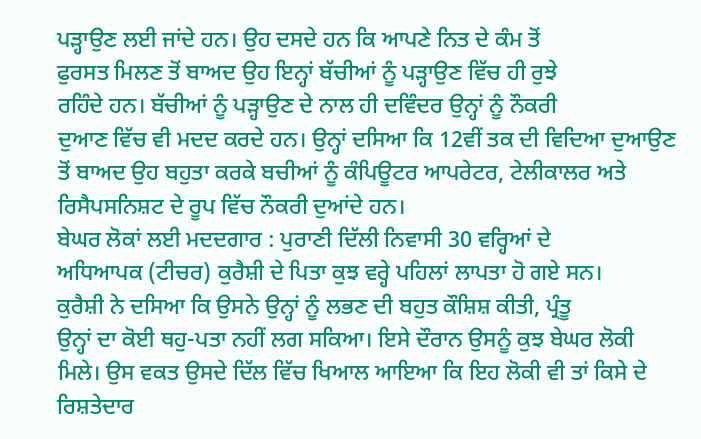ਪੜ੍ਹਾਉਣ ਲਈ ਜਾਂਦੇ ਹਨ। ਉਹ ਦਸਦੇ ਹਨ ਕਿ ਆਪਣੇ ਨਿਤ ਦੇ ਕੰਮ ਤੋਂ
ਫੁਰਸਤ ਮਿਲਣ ਤੋਂ ਬਾਅਦ ਉਹ ਇਨ੍ਹਾਂ ਬੱਚੀਆਂ ਨੂੰ ਪੜ੍ਹਾਉਣ ਵਿੱਚ ਹੀ ਰੁਝੇ
ਰਹਿੰਦੇ ਹਨ। ਬੱਚੀਆਂ ਨੂੰ ਪੜ੍ਹਾਉਣ ਦੇ ਨਾਲ ਹੀ ਦਵਿੰਦਰ ਉਨ੍ਹਾਂ ਨੂੰ ਨੌਕਰੀ
ਦੁਆਣ ਵਿੱਚ ਵੀ ਮਦਦ ਕਰਦੇ ਹਨ। ਉਨ੍ਹਾਂ ਦਸਿਆ ਕਿ 12ਵੀਂ ਤਕ ਦੀ ਵਿਦਿਆ ਦੁਆਉਣ
ਤੋਂ ਬਾਅਦ ਉਹ ਬਹੁਤਾ ਕਰਕੇ ਬਚੀਆਂ ਨੂੰ ਕੰਪਿਊਟਰ ਆਪਰੇਟਰ, ਟੇਲੀਕਾਲਰ ਅਤੇ
ਰਿਸੈਪਸਨਿਸ਼ਟ ਦੇ ਰੂਪ ਵਿੱਚ ਨੌਕਰੀ ਦੁਆਂਦੇ ਹਨ।
ਬੇਘਰ ਲੋਕਾਂ ਲਈ ਮਦਦਗਾਰ : ਪੁਰਾਣੀ ਦਿੱਲੀ ਨਿਵਾਸੀ 30 ਵਰ੍ਹਿਆਂ ਦੇ
ਅਧਿਆਪਕ (ਟੀਚਰ) ਕੁਰੈਸ਼ੀ ਦੇ ਪਿਤਾ ਕੁਝ ਵਰ੍ਹੇ ਪਹਿਲਾਂ ਲਾਪਤਾ ਹੋ ਗਏ ਸਨ।
ਕੁਰੈਸ਼ੀ ਨੇ ਦਸਿਆ ਕਿ ਉਸਨੇ ਉਨ੍ਹਾਂ ਨੂੰ ਲਭਣ ਦੀ ਬਹੁਤ ਕੌਸ਼ਿਸ਼ ਕੀਤੀ, ਪ੍ਰੰਤੂ
ਉਨ੍ਹਾਂ ਦਾ ਕੋਈ ਥਹੁ-ਪਤਾ ਨਹੀਂ ਲਗ ਸਕਿਆ। ਇਸੇ ਦੌਰਾਨ ਉਸਨੂੰ ਕੁਝ ਬੇਘਰ ਲੋਕੀ
ਮਿਲੇ। ਉਸ ਵਕਤ ਉਸਦੇ ਦਿੱਲ ਵਿੱਚ ਖਿਆਲ ਆਇਆ ਕਿ ਇਹ ਲੋਕੀ ਵੀ ਤਾਂ ਕਿਸੇ ਦੇ
ਰਿਸ਼ਤੇਦਾਰ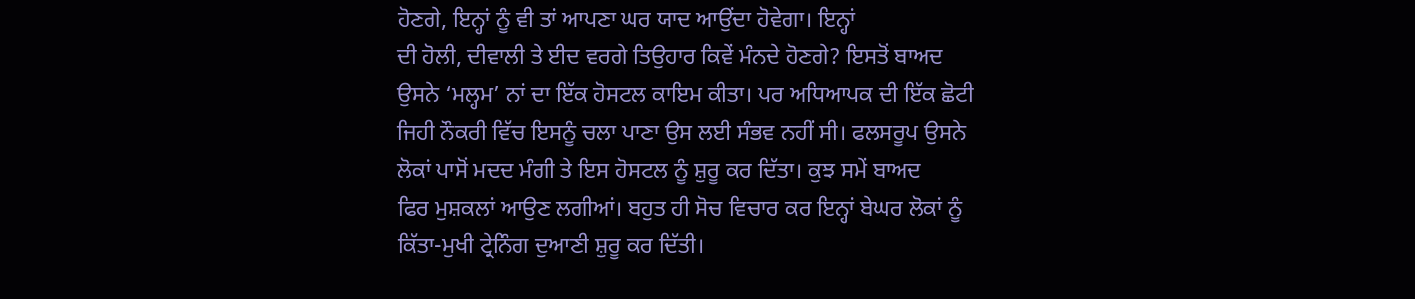ਹੋਣਗੇ, ਇਨ੍ਹਾਂ ਨੂੰ ਵੀ ਤਾਂ ਆਪਣਾ ਘਰ ਯਾਦ ਆਉਂਦਾ ਹੋਵੇਗਾ। ਇਨ੍ਹਾਂ
ਦੀ ਹੋਲੀ, ਦੀਵਾਲੀ ਤੇ ਈਦ ਵਰਗੇ ਤਿਉਹਾਰ ਕਿਵੇਂ ਮੰਨਦੇ ਹੋਣਗੇ? ਇਸਤੋਂ ਬਾਅਦ
ਉਸਨੇ ‘ਮਲ੍ਹਮ’ ਨਾਂ ਦਾ ਇੱਕ ਹੋਸਟਲ ਕਾਇਮ ਕੀਤਾ। ਪਰ ਅਧਿਆਪਕ ਦੀ ਇੱਕ ਛੋਟੀ
ਜਿਹੀ ਨੌਕਰੀ ਵਿੱਚ ਇਸਨੂੰ ਚਲਾ ਪਾਣਾ ਉਸ ਲਈ ਸੰਭਵ ਨਹੀਂ ਸੀ। ਫਲਸਰੂਪ ਉਸਨੇ
ਲੋਕਾਂ ਪਾਸੋਂ ਮਦਦ ਮੰਗੀ ਤੇ ਇਸ ਹੋਸਟਲ ਨੂੰ ਸ਼ੁਰੂ ਕਰ ਦਿੱਤਾ। ਕੁਝ ਸਮੇਂ ਬਾਅਦ
ਫਿਰ ਮੁਸ਼ਕਲਾਂ ਆਉਣ ਲਗੀਆਂ। ਬਹੁਤ ਹੀ ਸੋਚ ਵਿਚਾਰ ਕਰ ਇਨ੍ਹਾਂ ਬੇਘਰ ਲੋਕਾਂ ਨੂੰ
ਕਿੱਤਾ-ਮੁਖੀ ਟ੍ਰੇਨਿੰਗ ਦੁਆਣੀ ਸ਼ੁਰੂ ਕਰ ਦਿੱਤੀ।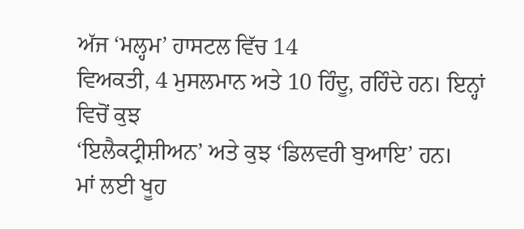ਅੱਜ ‘ਮਲ੍ਹਮ’ ਹਾਸਟਲ ਵਿੱਚ 14
ਵਿਅਕਤੀ, 4 ਮੁਸਲਮਾਨ ਅਤੇ 10 ਹਿੰਦੂ, ਰਹਿੰਦੇ ਹਨ। ਇਨ੍ਹਾਂ ਵਿਚੋਂ ਕੁਝ
‘ਇਲੈਕਟ੍ਰੀਸ਼ੀਅਨ’ ਅਤੇ ਕੁਝ ‘ਡਿਲਵਰੀ ਬੁਆਇ’ ਹਨ।
ਮਾਂ ਲਈ ਖੂਹ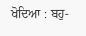ਖੋਦਿਆ : ਬਹੁ-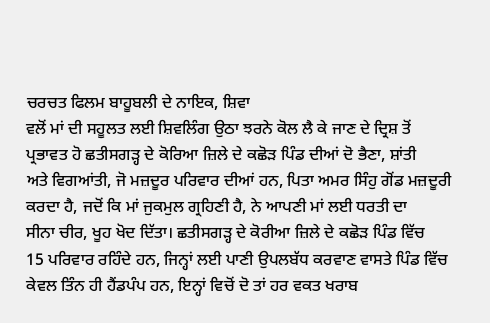ਚਰਚਤ ਫਿਲਮ ਬਾਹੂਬਲੀ ਦੇ ਨਾਇਕ, ਸ਼ਿਵਾ
ਵਲੋਂ ਮਾਂ ਦੀ ਸਹੂਲਤ ਲਈ ਸ਼ਿਵਲਿੰਗ ਉਠਾ ਝਰਨੇ ਕੋਲ ਲੈ ਕੇ ਜਾਣ ਦੇ ਦ੍ਰਿਸ਼ ਤੋਂ
ਪ੍ਰਭਾਵਤ ਹੋ ਛਤੀਸਗੜ੍ਹ ਦੇ ਕੋਰਿਆ ਜ਼ਿਲੇ ਦੇ ਕਛੋੜ ਪਿੰਡ ਦੀਆਂ ਦੋ ਭੈਣਾ, ਸ਼ਾਂਤੀ
ਅਤੇ ਵਿਗਆਂਤੀ, ਜੋ ਮਜ਼ਦੂਰ ਪਰਿਵਾਰ ਦੀਆਂ ਹਨ, ਪਿਤਾ ਅਮਰ ਸਿੰਹੁ ਗੋਂਡ ਮਜ਼ਦੂਰੀ
ਕਰਦਾ ਹੈ, ਜਦੋਂ ਕਿ ਮਾਂ ਜੁਕਮੁਲ ਗ੍ਰਹਿਣੀ ਹੈ, ਨੇ ਆਪਣੀ ਮਾਂ ਲਈ ਧਰਤੀ ਦਾ
ਸੀਨਾ ਚੀਰ, ਖੂਹ ਖੋਦ ਦਿੱਤਾ। ਛਤੀਸਗੜ੍ਹ ਦੇ ਕੋਰੀਆ ਜ਼ਿਲੇ ਦੇ ਕਛੋੜ ਪਿੰਡ ਵਿੱਚ
15 ਪਰਿਵਾਰ ਰਹਿੰਦੇ ਹਨ, ਜਿਨ੍ਹਾਂ ਲਈ ਪਾਣੀ ਉਪਲਬੱਧ ਕਰਵਾਣ ਵਾਸਤੇ ਪਿੰਡ ਵਿੱਚ
ਕੇਵਲ ਤਿੰਨ ਹੀ ਹੈਂਡਪੰਪ ਹਨ, ਇਨ੍ਹਾਂ ਵਿਚੋਂ ਦੋ ਤਾਂ ਹਰ ਵਕਤ ਖਰਾਬ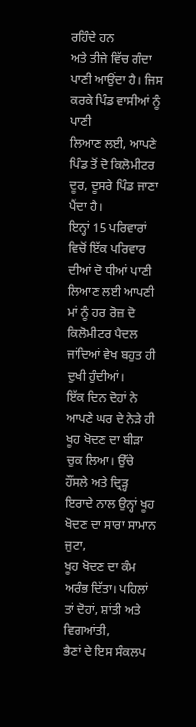ਰਹਿੰਦੇ ਹਨ
ਅਤੇ ਤੀਜੇ ਵਿੱਚ ਗੰਦਾ ਪਾਣੀ ਆਉਂਦਾ ਹੈ। ਜਿਸ ਕਰਕੇ ਪਿੰਡ ਵਾਸੀਆਂ ਨੂੰ ਪਾਣੀ
ਲਿਆਣ ਲਈ, ਆਪਣੇ ਪਿੰਡ ਤੋਂ ਦੋ ਕਿਲੋਮੀਟਰ ਦੂਰ, ਦੂਸਰੇ ਪਿੰਡ ਜਾਣਾ ਪੈਂਦਾ ਹੈ।
ਇਨ੍ਹਾਂ 15 ਪਰਿਵਾਰਾਂ ਵਿਚੋਂ ਇੱਕ ਪਰਿਵਾਰ ਦੀਆਂ ਦੋ ਧੀਆਂ ਪਾਣੀ ਲਿਆਣ ਲਈ ਆਪਣੀ
ਮਾਂ ਨੂੰ ਹਰ ਰੋਜ਼ ਦੋ ਕਿਲੋਮੀਟਰ ਪੈਦਲ ਜਾਂਦਿਆਂ ਵੇਖ ਬਹੁਤ ਹੀ ਦੁਖੀ ਹੁੰਦੀਆਂ।
ਇੱਕ ਦਿਨ ਦੋਹਾਂ ਨੇ ਆਪਣੇ ਘਰ ਦੇ ਨੇੜੇ ਹੀ ਖੂਹ ਖੋਦਣ ਦਾ ਬੀੜਾ ਚੁਕ ਲਿਆ। ਉੱਚੇ
ਹੌਂਸਲੇ ਅਤੇ ਦ੍ਰਿੜ੍ਹ ਇਰਾਦੇ ਨਾਲ ਉਨ੍ਹਾਂ ਖੂਹ ਖੋਦਣ ਦਾ ਸਾਰਾ ਸਾਮਾਨ ਜੁਟਾ,
ਖੂਹ ਖੋਦਣ ਦਾ ਕੰਮ ਅਰੰਭ ਦਿੱਤਾ। ਪਹਿਲਾਂ ਤਾਂ ਦੋਹਾਂ, ਸ਼ਾਂਤੀ ਅਤੇ ਵਿਗਆਂਤੀ,
ਭੈਣਾਂ ਦੇ ਇਸ ਸੰਕਲਪ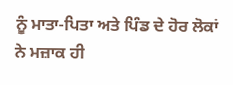ਨੂੰ ਮਾਤਾ-ਪਿਤਾ ਅਤੇ ਪਿੰਡ ਦੇ ਹੋਰ ਲੋਕਾਂ ਨੇ ਮਜ਼ਾਕ ਹੀ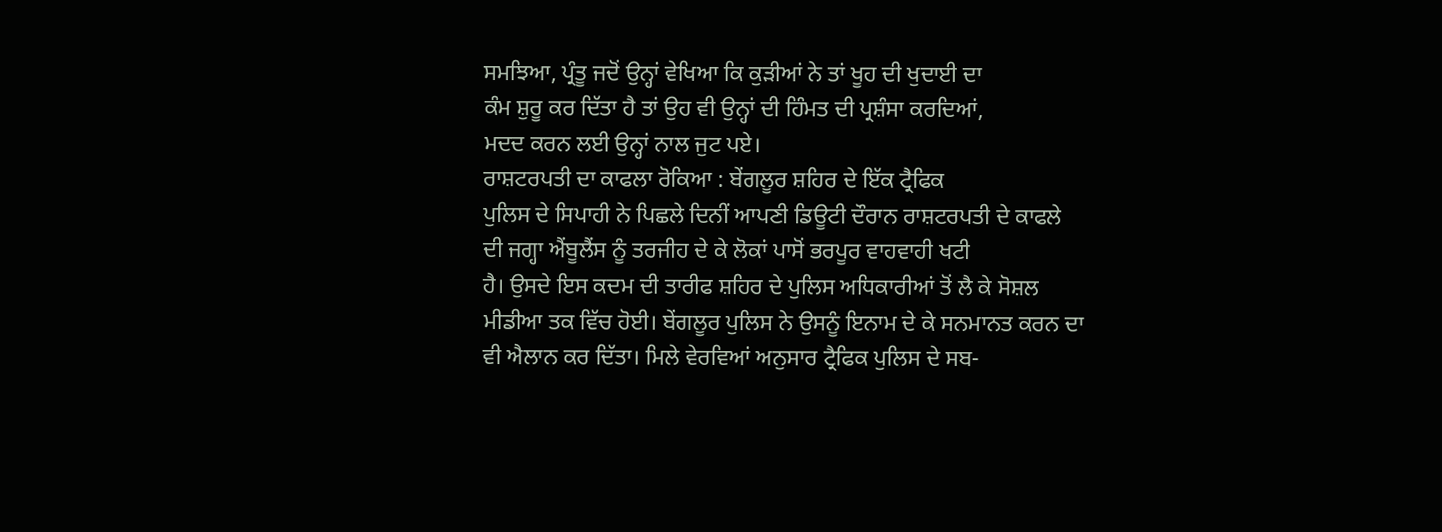ਸਮਝਿਆ, ਪ੍ਰੰਤੂ ਜਦੋਂ ਉਨ੍ਹਾਂ ਵੇਖਿਆ ਕਿ ਕੁੜੀਆਂ ਨੇ ਤਾਂ ਖੂਹ ਦੀ ਖੁਦਾਈ ਦਾ
ਕੰਮ ਸ਼ੁਰੂ ਕਰ ਦਿੱਤਾ ਹੈ ਤਾਂ ਉਹ ਵੀ ਉਨ੍ਹਾਂ ਦੀ ਹਿੰਮਤ ਦੀ ਪ੍ਰਸ਼ੰਸਾ ਕਰਦਿਆਂ,
ਮਦਦ ਕਰਨ ਲਈ ਉਨ੍ਹਾਂ ਨਾਲ ਜੁਟ ਪਏ।
ਰਾਸ਼ਟਰਪਤੀ ਦਾ ਕਾਫਲਾ ਰੋਕਿਆ : ਬੇਂਗਲੂਰ ਸ਼ਹਿਰ ਦੇ ਇੱਕ ਟ੍ਰੈਫਿਕ
ਪੁਲਿਸ ਦੇ ਸਿਪਾਹੀ ਨੇ ਪਿਛਲੇ ਦਿਨੀਂ ਆਪਣੀ ਡਿਊਟੀ ਦੌਰਾਨ ਰਾਸ਼ਟਰਪਤੀ ਦੇ ਕਾਫਲੇ
ਦੀ ਜਗ੍ਹਾ ਐਂਬੂਲੈਂਸ ਨੂੰ ਤਰਜੀਹ ਦੇ ਕੇ ਲੋਕਾਂ ਪਾਸੋਂ ਭਰਪੂਰ ਵਾਹਵਾਹੀ ਖਟੀ
ਹੈ। ਉਸਦੇ ਇਸ ਕਦਮ ਦੀ ਤਾਰੀਫ ਸ਼ਹਿਰ ਦੇ ਪੁਲਿਸ ਅਧਿਕਾਰੀਆਂ ਤੋਂ ਲੈ ਕੇ ਸੋਸ਼ਲ
ਮੀਡੀਆ ਤਕ ਵਿੱਚ ਹੋਈ। ਬੇਂਗਲੂਰ ਪੁਲਿਸ ਨੇ ਉਸਨੂੰ ਇਨਾਮ ਦੇ ਕੇ ਸਨਮਾਨਤ ਕਰਨ ਦਾ
ਵੀ ਐਲਾਨ ਕਰ ਦਿੱਤਾ। ਮਿਲੇ ਵੇਰਵਿਆਂ ਅਨੁਸਾਰ ਟ੍ਰੈਫਿਕ ਪੁਲਿਸ ਦੇ ਸਬ-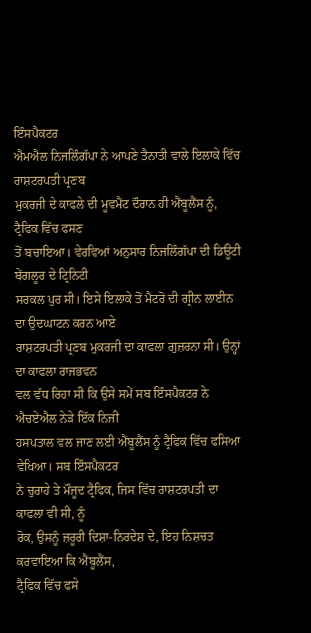ਇੰਸਪੈਕਟਰ
ਐਮਐਲ ਨਿਜਲਿੰਗੱਪਾ ਨੇ ਆਪਣੇ ਤੈਨਾਤੀ ਵਾਲੇ ਇਲਾਕੇ ਵਿੱਚ ਰਾਸ਼ਟਰਪਤੀ ਪ੍ਰਣਬ
ਮੁਕਰਜੀ ਦੇ ਕਾਫਲੇ ਦੀ ਮੂਵਮੈਂਟ ਦੌਰਾਨ ਹੀ ਐਂਬੂਲੈਂਸ ਨੂੰ, ਟ੍ਰੈਫਿਕ ਵਿੱਚ ਫਸਣ
ਤੋਂ ਬਚਾਇਆ। ਵੇਰਵਿਆਂ ਅਨੁਸਾਰ ਨਿਜਲਿੰਗੱਪਾ ਦੀ ਡਿਊਟੀ ਬੇਂਗਲੂਰ ਦੇ ਟ੍ਰਿਨਿਟੀ
ਸਰਕਲ ਪੁਰ ਸੀ। ਇਸੇ ਇਲਾਕੇ ਤੋਂ ਮੈਟਰੋ ਦੀ ਗ੍ਰੀਨ ਲਾਈਨ ਦਾ ਉਦਘਾਟਨ ਕਰਨ ਆਏ
ਰਾਸ਼ਟਰਪਤੀ ਪ੍ਰਣਬ ਮੁਕਰਜੀ ਦਾ ਕਾਫਲਾ ਗੁਜ਼ਰਨਾ ਸੀ। ਉਨ੍ਹਾਂ ਦਾ ਕਾਫਲਾ ਰਾਜਭਵਨ
ਵਲ ਵੱਧ ਰਿਹਾ ਸੀ ਕਿ ਉਸੇ ਸਮੇਂ ਸਬ ਇੰਸਪੈਕਟਰ ਨੇ ਐਚਏਐਲ ਨੇੜੇ ਇੱਕ ਨਿਜੀ
ਹਸਪਤਾਲ ਵਲ ਜਾਣ ਲਈ ਐਂਬੂਲੈਂਸ ਨੂੰ ਟ੍ਰੈਫਿਕ ਵਿੱਚ ਫਸਿਆ ਵੇਖਿਆ। ਸਬ ਇੰਸਪੈਕਟਰ
ਨੇ ਚੁਰਾਹੇ ਤੇ ਮੌਜੂਦ ਟ੍ਰੈਫਿਕ, ਜਿਸ ਵਿੱਚ ਰਾਸ਼ਟਰਪਤੀ ਦਾ ਕਾਫਲਾ ਵੀ ਸੀ, ਨੂੰ
ਰੋਕ, ਉਸਨੂੰ ਜ਼ਰੂਰੀ ਦਿਸ਼ਾ-ਨਿਰਦੇਸ਼ ਦੇ, ਇਹ ਨਿਸ਼ਚਤ ਕਰਵਾਇਆ ਕਿ ਐਂਬੂਲੈਂਸ,
ਟ੍ਰੈਫਿਕ ਵਿੱਚ ਫਸੇ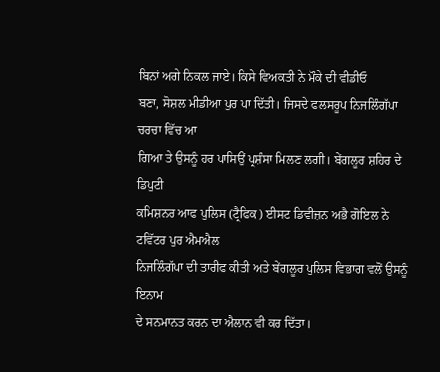ਬਿਨਾਂ ਅਗੇ ਨਿਕਲ ਜਾਏ। ਕਿਸੇ ਵਿਅਕਤੀ ਨੇ ਮੌਕੇ ਦੀ ਵੀਡੀਓ
ਬਣਾ, ਸੋਸ਼ਲ ਮੀਡੀਆ ਪੁਰ ਪਾ ਦਿੱਤੀ। ਜਿਸਦੇ ਫਲਸਰੂਪ ਨਿਜਲਿੰਗੱਪਾ ਚਰਚਾ ਵਿੱਚ ਆ
ਗਿਆ ਤੇ ਉਸਨੂੰ ਹਰ ਪਾਸਿਉਂ ਪ੍ਰਸ਼ੰਸਾ ਮਿਲਣ ਲਗੀ। ਬੇਂਗਲੂਰ ਸ਼ਹਿਰ ਦੇ ਡਿਪੁਟੀ
ਕਮਿਸ਼ਨਰ ਆਫ ਪੁਲਿਸ (ਟ੍ਰੈਫਿਕ) ਈਸਟ ਡਿਵੀਜ਼ਨ ਅਭੈ ਗੋਇਲ ਨੇ ਟਵਿੱਟਰ ਪੁਰ ਐਮਐਲ
ਨਿਜਲਿੰਗੱਪਾ ਦੀ ਤਾਰੀਫ ਕੀਤੀ ਅਤੇ ਬੇਂਗਲੂਰ ਪੁਲਿਸ ਵਿਭਾਗ ਵਲੋਂ ਉਸਨੂੰ ਇਨਾਮ
ਦੇ ਸਨਮਾਨਤ ਕਰਨ ਦਾ ਐਲਾਨ ਵੀ ਕਰ ਦਿੱਤਾ।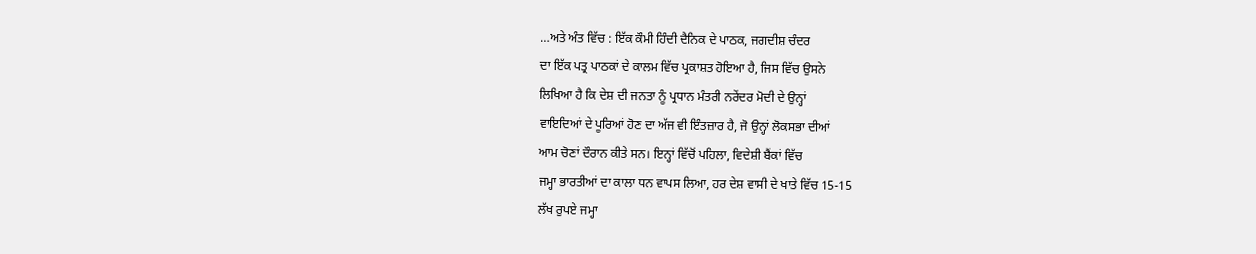…ਅਤੇ ਅੰਤ ਵਿੱਚ : ਇੱਕ ਕੌਮੀ ਹਿੰਦੀ ਦੈਨਿਕ ਦੇ ਪਾਠਕ, ਜਗਦੀਸ਼ ਚੰਦਰ
ਦਾ ਇੱਕ ਪਤ੍ਰ ਪਾਠਕਾਂ ਦੇ ਕਾਲਮ ਵਿੱਚ ਪ੍ਰਕਾਸ਼ਤ ਹੋਇਆ ਹੈ, ਜਿਸ ਵਿੱਚ ਉਸਨੇ
ਲਿਖਿਆ ਹੈ ਕਿ ਦੇਸ਼ ਦੀ ਜਨਤਾ ਨੂੰ ਪ੍ਰਧਾਨ ਮੰਤਰੀ ਨਰੇਂਦਰ ਮੋਦੀ ਦੇ ਉਨ੍ਹਾਂ
ਵਾਇਦਿਆਂ ਦੇ ਪੂਰਿਆਂ ਹੋਣ ਦਾ ਅੱਜ ਵੀ ਇੰਤਜ਼ਾਰ ਹੈ, ਜੋ ਉਨ੍ਹਾਂ ਲੋਕਸਭਾ ਦੀਆਂ
ਆਮ ਚੋਣਾਂ ਦੌਰਾਨ ਕੀਤੇ ਸਨ। ਇਨ੍ਹਾਂ ਵਿੱਚੋਂ ਪਹਿਲਾ, ਵਿਦੇਸ਼ੀ ਬੈਂਕਾਂ ਵਿੱਚ
ਜਮ੍ਹਾ ਭਾਰਤੀਆਂ ਦਾ ਕਾਲਾ ਧਨ ਵਾਪਸ ਲਿਆ, ਹਰ ਦੇਸ਼ ਵਾਸੀ ਦੇ ਖਾਤੇ ਵਿੱਚ 15-15
ਲੱਖ ਰੁਪਏ ਜਮ੍ਹਾ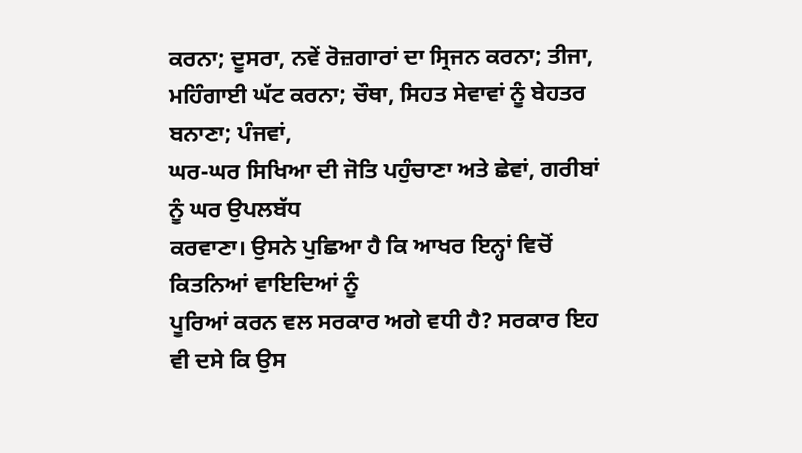ਕਰਨਾ; ਦੂਸਰਾ, ਨਵੇਂ ਰੋਜ਼ਗਾਰਾਂ ਦਾ ਸ੍ਰਿਜਨ ਕਰਨਾ; ਤੀਜਾ,
ਮਹਿੰਗਾਈ ਘੱਟ ਕਰਨਾ; ਚੌਥਾ, ਸਿਹਤ ਸੇਵਾਵਾਂ ਨੂੰ ਬੇਹਤਰ ਬਨਾਣਾ; ਪੰਜਵਾਂ,
ਘਰ-ਘਰ ਸਿਖਿਆ ਦੀ ਜੋਤਿ ਪਹੁੰਚਾਣਾ ਅਤੇ ਛੇਵਾਂ, ਗਰੀਬਾਂ ਨੂੰ ਘਰ ਉਪਲਬੱਧ
ਕਰਵਾਣਾ। ਉਸਨੇ ਪੁਛਿਆ ਹੈ ਕਿ ਆਖਰ ਇਨ੍ਹਾਂ ਵਿਚੋਂ ਕਿਤਨਿਆਂ ਵਾਇਦਿਆਂ ਨੂੰ
ਪੂਰਿਆਂ ਕਰਨ ਵਲ ਸਰਕਾਰ ਅਗੇ ਵਧੀ ਹੈ? ਸਰਕਾਰ ਇਹ ਵੀ ਦਸੇ ਕਿ ਉਸ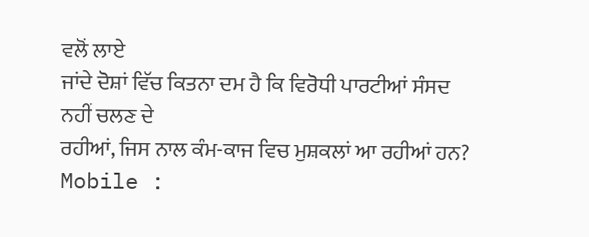ਵਲੋਂ ਲਾਏ
ਜਾਂਦੇ ਦੋਸ਼ਾਂ ਵਿੱਚ ਕਿਤਨਾ ਦਮ ਹੈ ਕਿ ਵਿਰੋਧੀ ਪਾਰਟੀਆਂ ਸੰਸਦ ਨਹੀਂ ਚਲਣ ਦੇ
ਰਹੀਆਂ, ਜਿਸ ਨਾਲ ਕੰਮ-ਕਾਜ ਵਿਚ ਮੁਸ਼ਕਲਾਂ ਆ ਰਹੀਆਂ ਹਨ?
Mobile :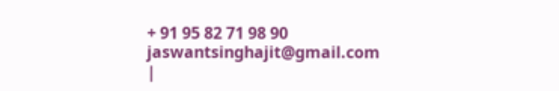+ 91 95 82 71 98 90
jaswantsinghajit@gmail.com
|